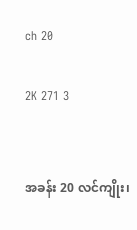ch 20

2K 271 3


အခန်း 20 လင်ကျိုး၊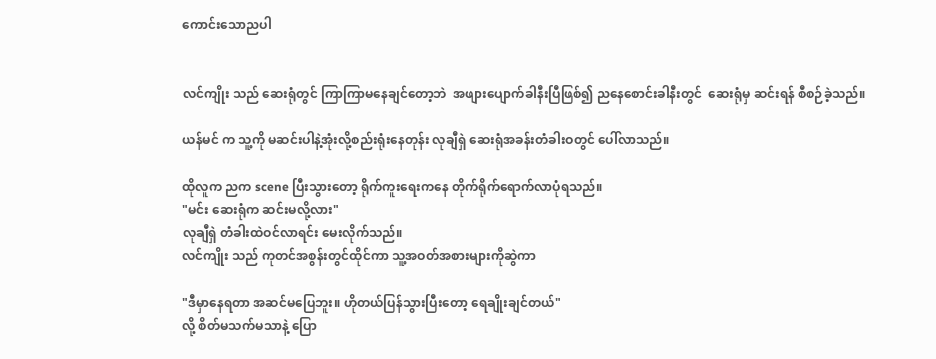ကောင်းသောညပါ


လင်ကျိုး သည် ဆေးရုံတွင် ကြာကြာမနေချင်တော့ဘဲ  အဖျားပျောက်ခါနီးပြီဖြစ်၍ ညနေစောင်းခါနီးတွင်  ဆေးရုံမှ ဆင်းရန် စီစဉ်ခဲ့သည်။

ယန်မင် က သူ့ကို မဆင်းပါနဲ့အုံးလို့စည်းရုံးနေတုန်း လုချီရှဲ ဆေးရုံအခန်းတံခါးဝတွင် ပေါ်လာသည်။

ထိုလူက ညက scene ပြီးသွားတော့ ရိုက်ကူးရေးကနေ တိုက်ရိုက်ရောက်လာပုံရသည်။
"မင်း ဆေးရုံက ဆင်းမလို့လား"
လုချီရှဲ တံခါးထဲဝင်လာရင်း မေးလိုက်သည်။
လင်ကျိုး သည် ကုတင်အစွန်းတွင်ထိုင်ကာ သူ့အဝတ်အစားများကိုဆွဲကာ

"ဒီမှာနေရတာ အဆင်မပြေဘူး။ ဟိုတယ်ပြန်သွားပြီးတော့ ရေချိုးချင်တယ်"
လို့ စိတ်မသက်မသာနဲ့ ပြော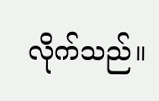လိုက်သည်။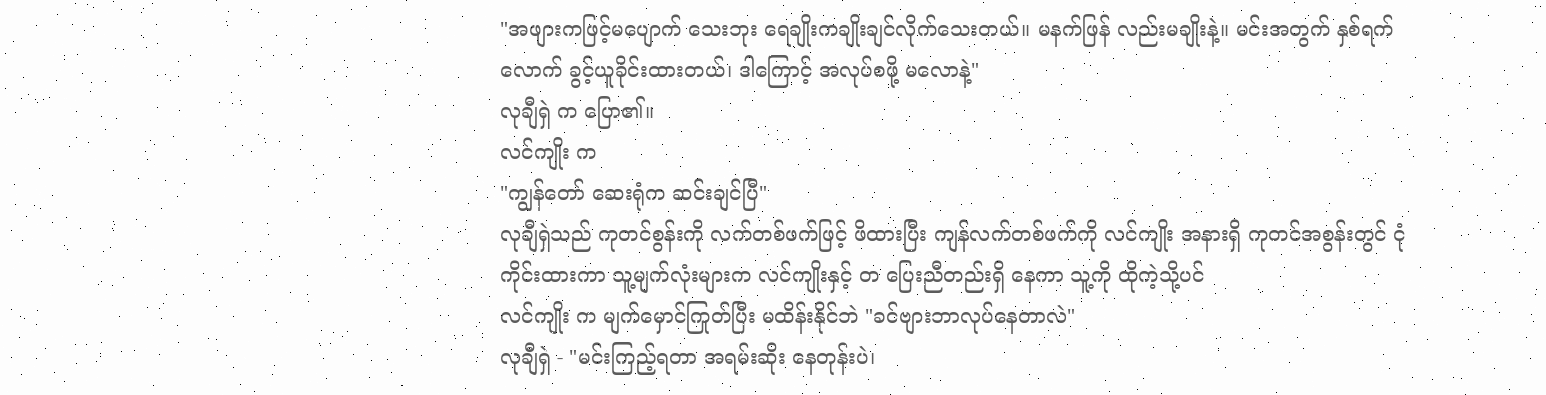"အဖျားကဖြင့်မပျောက် သေးဘုး ရေချိုးကချိုးချင်လိုက်သေးတယ်။ မနက်ဖြန် လည်းမချိုးနဲ့။ မင်းအတွက် နှစ်ရက်လောက် ခွင့်ယူခိုင်းထားတယ်၊ ဒါကြောင့် အလုပ်စဖို့ မလောနဲ့"
လုချီရှဲ က ပြော၏။
လင်ကျိုး က
"ကျွန်တော် ဆေးရုံက ဆင်းချင်ပြီ"
လုချီရှဲသည် ကုတင်စွန်းကို လက်တစ်ဖက်ဖြင့် ဖိထားပြီး ကျန်လက်တစ်ဖက်ကို လင်ကျိုး အနားရှိ ကုတင်အစွန်းတွင် ငုံကိုင်းထားကာ သူ့မျက်လုံးများက လင်ကျိုးနှင့် ‌တ‌ ပြေးညီတည်းရှိ နေကာ သူ့ကို ထိုကဲ့သို့ပင်
လင်ကျိုး က မျက်မှောင်ကြုတ်ပြီး မထိန်းနိုင်ဘဲ "ခင်ဗျားဘာလုပ်နေတာလဲ"
လုချီရှဲ - "မင်းကြည့်ရတာ အရမ်းဆိုး‌ နေတုန်းပဲ၊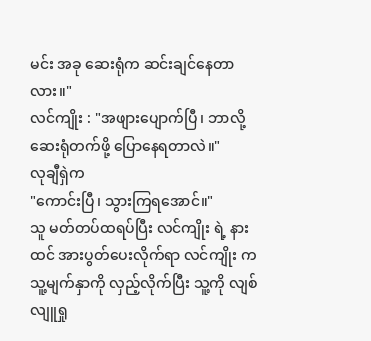မင်း အခု ဆေးရုံက ဆင်းချင်နေတာလား။"
လင်ကျိုး : "အဖျားပျောက်ပြီ၊ ဘာလို့ ဆေးရုံတက်ဖို့ ပြောနေရတာလဲ။"
လုချီရှဲက
"ကောင်းပြီ၊ သွားကြရအောင်။"
သူ မတ်တပ်ထရပ်ပြီး လင်ကျိုး ရဲ့ နားထင် အားပွတ်ပေးလိုက်ရာ လင်ကျိုး က သူ့မျက်နှာကို လှည့်လိုက်ပြီး သူ့ကို လျစ်လျူရှု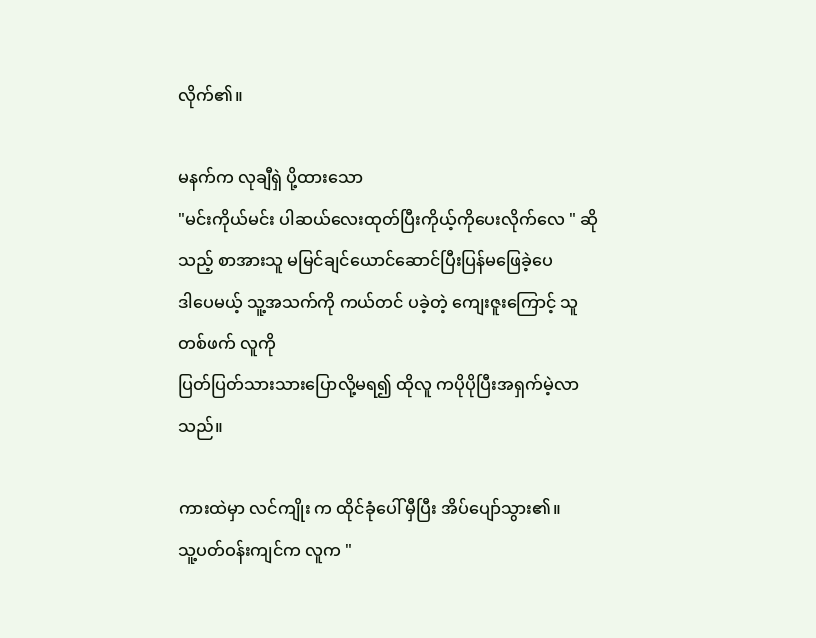လိုက်၏။

မနက်က လုချီရှဲ ပို့ထားသော
"မင်းကိုယ်မင်း ပါဆယ်လေးထုတ်ပြီးကိုယ့်ကိုပေးလိုက်လေ " ဆိုသည့် စာအားသူ မမြင်ချင်ယောင်ဆောင်ပြီးပြန်မဖြေခဲ့ပေ
ဒါပေမယ့် သူ့အသက်ကို ကယ်တင်‌ ပခဲ့တဲ့ ကျေးဇူးကြောင့် သူ တစ်ဖက် လူကို
ပြတ်ပြတ်သားသားပြောလို့မရ၍ ထိုလူ ကပိုပိုပြီးအရှက်မဲ့လာသည်။

ကားထဲမှာ လင်ကျိုး က ထိုင်ခုံပေါ် မှီပြီး အိပ်ပျော်သွား၏။
သူ့ပတ်ဝန်းကျင်က လူက "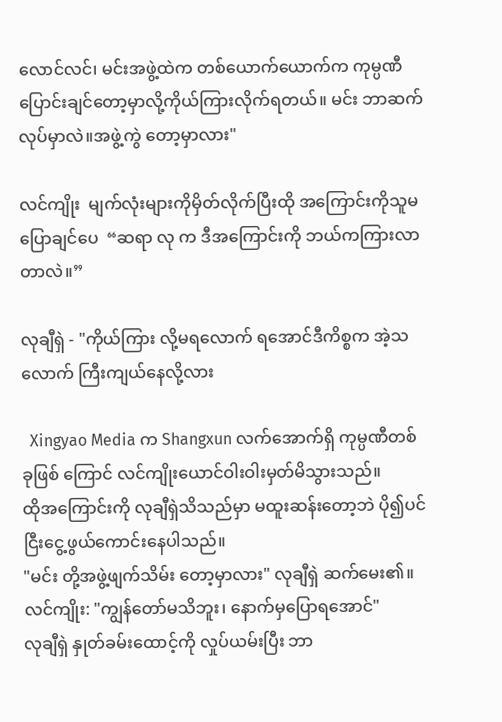လောင်လင်၊ မင်းအဖွဲ့ထဲက တစ်ယောက်ယောက်က ကုမ္ပဏီ ပြောင်းချင်တော့မှာလို့ကိုယ်ကြားလိုက်ရတယ်။ မင်း ဘာဆက်လုပ်မှာလဲ။အဖွဲ့ကွဲ တော့မှာလား"

လင်ကျိုး  မျက်လုံးများကိုမှိတ်လိုက်ပြီးထို အကြောင်းကိုသူမပြောချင်ပေ  “ဆရာ လု က ဒီအကြောင်းကို ဘယ်ကကြားလာတာလဲ။”

လုချီရှဲ - "ကိုယ်ကြား လို့မရလောက် ရအောင်ဒီကိစ္စက အဲ့သလောက် ကြီးကျယ်နေလို့လား

  Xingyao Media က Shangxun လက်အောက်ရှိ ကုမ္ပဏီတစ်ခုဖြစ် ကြောင် လင်ကျိုးယောင်ဝါးဝါးမှတ်မိသွားသည်။
ထိုအကြောင်းကို လုချီရှဲသိသည်မှာ မထူးဆန်းတော့ဘဲ ပို၍ပင် ငြီးငွေ့ဖွယ်ကောင်းနေပါသည်။
"မင်း တို့အဖွဲ့ဖျက်သိမ်း တော့မှာလား" လုချီရှဲ ဆက်မေး၏။
လင်ကျိုး: "ကျွန်တော်မသိဘူး၊ နောက်မှပြောရအောင်"
လုချီရှဲ နှုတ်ခမ်းထောင့်ကို လှုပ်ယမ်းပြီး ဘာ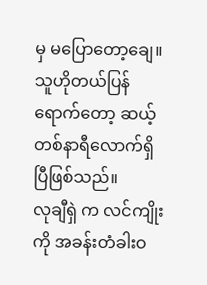မှ မပြောတော့ချေ။
သူဟိုတယ်ပြန်ရောက်တော့ ဆယ့်တစ်နာရီလောက်ရှိပြီဖြစ်သည်။
လုချီရှဲ က လင်ကျိုး ကို အခန်းတံခါးဝ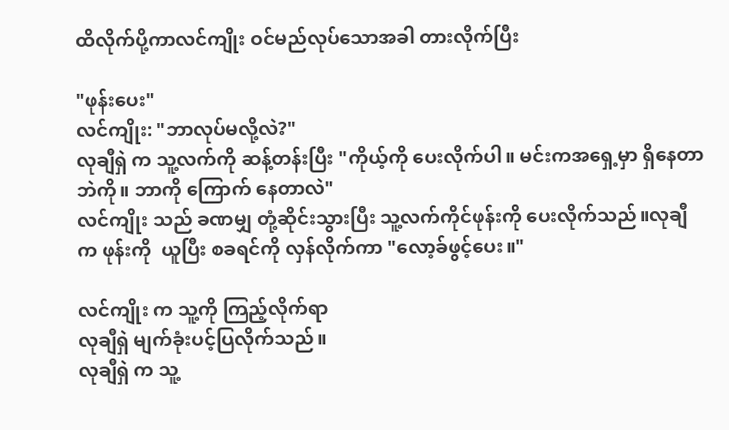ထိလိုက်ပို့ကာလင်ကျိုး ဝင်မည်လုပ်သောအခါ တားလိုက်ပြီး

"ဖုန်းပေး"
လင်ကျိုး: "ဘာလုပ်မလို့လဲ?"
လုချီရှဲ က သူ့လက်ကို ဆန့်တန်းပြီး "ကိုယ့်ကို ပေးလိုက်ပါ။ မင်းကအရှေ့မှာ ရှိနေတာဘဲကို။ ဘာကို ကြောက် နေတာလဲ"
လင်ကျိုး သည် ခဏမျှ တုံ့ဆိုင်းသွားပြီး သူ့လက်ကိုင်ဖုန်းကို ပေးလိုက်သည်။လုချီ က ဖုန်းကို  ယူပြီး စခရင်ကို လှန်လိုက်ကာ "လော့ခ်ဖွင့်ပေး။"

လင်ကျိုး က သူ့ကို ကြည့်လိုက်ရာ
လုချီရှဲ မျက်ခုံးပင့်ပြလိုက်သည်။
လုချီရှဲ က သူ့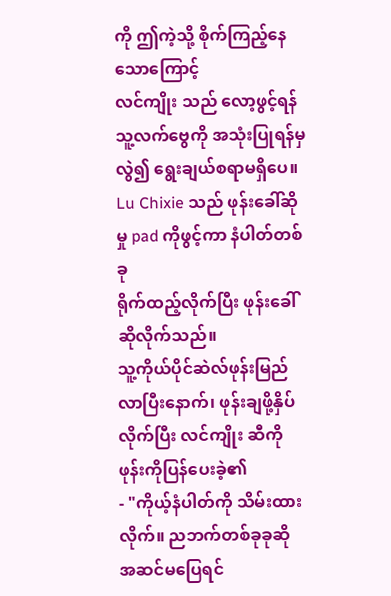ကို ဤကဲ့သို့ စိုက်ကြည့်နေသောကြောင့်
လင်ကျိုး သည် လော့ဖွင့်ရန် သူ့လက်ဗွေကို အသုံးပြုရန်မှလွဲ၍ ရွေးချယ်စရာမရှိပေ။
Lu Chixie သည် ဖုန်းခေါ်ဆိုမှု pad ကိုဖွင့်ကာ နံပါတ်တစ်ခု
ရိုက်ထည့်လိုက်ပြီး ဖုန်းခေါ်ဆိုလိုက်သည်။
သူ့ကိုယ်ပိုင်ဆဲလ်ဖုန်းမြည်လာပြီးနောက်၊ ဖုန်းချဖို့နှိပ်လိုက်ပြီး လင်ကျိုး ဆီကို ဖုန်းကိုပြန်ပေးခဲ့၏
- "ကိုယ့်နံပါတ်ကို သိမ်းထားလိုက်။ ညဘက်တစ်ခုခုဆို အဆင်မပြေရင်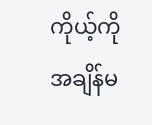ကိုယ့်ကို အချိန်မ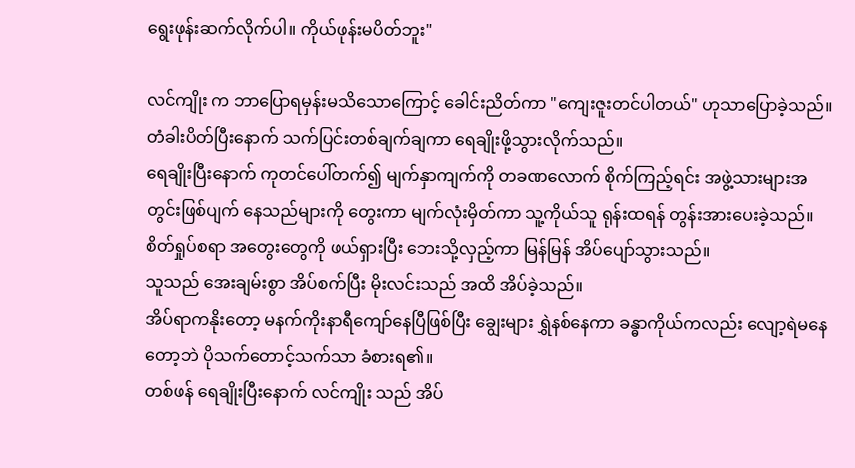ရွေးဖုန်းဆက်လိုက်ပါ။ ကိုယ်ဖုန်းမပိတ်ဘူး"

လင်ကျိုး က ဘာပြောရမှန်းမသိသောကြောင့် ခေါင်းညိတ်ကာ "ကျေးဇူးတင်ပါတယ်" ဟုသာပြောခဲ့သည်။
တံခါးပိတ်ပြီးနောက် သက်ပြင်းတစ်ချက်ချကာ ရေချိုးဖို့သွားလိုက်သည်။
ရေချိုးပြီးနောက် ကုတင်ပေါ်တက်၍ မျက်နှာကျက်ကို တခဏလောက် စိုက်ကြည့်ရင်း အဖွဲ့သားများအတွင်းဖြစ်ပျက် နေသည်များကို တွေးကာ မျက်လုံးမှိတ်ကာ သူ့ကိုယ်သူ ရုန်းထရန် တွန်းအားပေးခဲ့သည်။
စိတ်ရှုပ်စရာ အတွေးတွေကို ဖယ်ရှားပြီး ဘေးသို့လှည့်ကာ မြန်မြန် အိပ်ပျော်သွားသည်။
သူသည် အေးချမ်းစွာ အိပ်စက်ပြီး မိုးလင်းသည် အထိ အိပ်ခဲ့သည်။
အိပ်ရာကနိုးတော့ မနက်ကိုးနာရီကျော်နေပြီဖြစ်ပြီး ချွေးများ ရွှဲနစ်နေကာ ခန္ဓာကိုယ်ကလည်း လျော့ရဲမနေတော့ဘဲ ပိုသက်တောင့်သက်သာ ခံစားရ၏။
တစ်ဖန် ရေချိုးပြီးနောက် လင်ကျိုး သည် အိပ်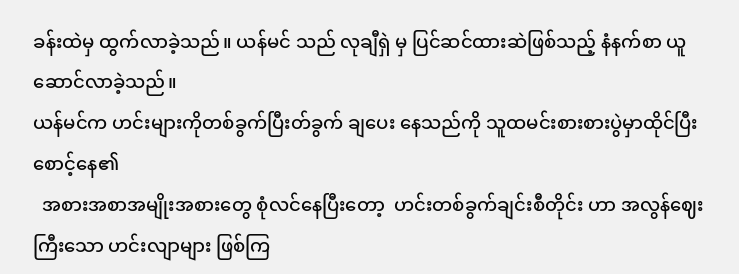ခန်းထဲမှ ထွက်လာခဲ့သည်။ ယန်မင် သည် လုချီရှဲ မှ ပြင်ဆင်ထားဆဲဖြစ်သည့် နံနက်စာ ယူဆောင်လာခဲ့သည်။
ယန်မင်က ဟင်းများကိုတစ်ခွက်ပြီးတ်ခွက် ချပေး နေသည်ကို သူထမင်းစားစားပွဲမှာထိုင်ပြီး စောင့်နေ၏
  အစားအစာအမျိုးအစားတွေ စုံလင်နေပြီးတော့  ဟင်းတစ်ခွက်ချင်းစီတိုင်း ဟာ အလွန်ဈေးကြီးသော ဟင်းလျာများ ဖြစ်ကြ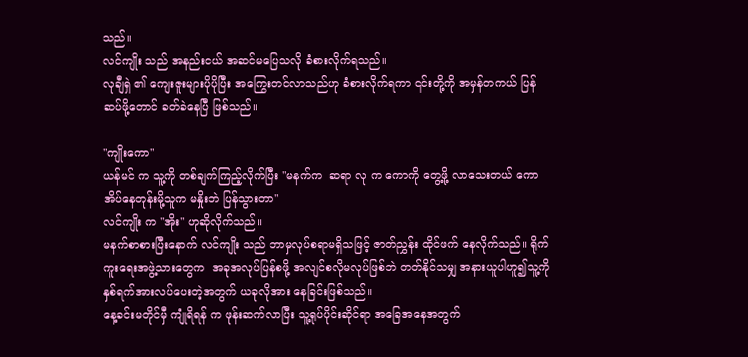သည်။
လင်ကျိုး သည် အနည်းငယ် အဆင်မပြေသလို ခံစားလိုက်ရသည်။
လုချီရှဲ ၏ ကျေးဇူးများပိုပိုပြီး အကြွေးတင်လာသည်ဟု ခံစားလိုက်ရကာ ၎င်းတို့ကို အမှန်တကယ် ပြန်ဆပ်ဖို့တောင် ခတ်ခဲနေပြီ ဖြစ်သည်။

"ကျိုးကော"
ယန်မင် က သူ့ကို တစ်ချက်ကြည့်လိုက်ပြီး "မနက်က  ဆရာ လု က ကောကို တွေ့ဖို့ လာသေးတယ် ကောအိပ်နေတုန်းမို့သူက မနှိုးဘဲ ပြန်သွားတာ"
လင်ကျိုး က "အိုး" ဟုဆိုလိုက်သည်။
မနက်စာစားပြီးနောက် လင်ကျိုး သည် ဘာမှလုပ်စရာမရှိသဖြင့် ဇာတ်ညွှန်း ထိုင်ဖက်‌ နေလိုက်သည်။ ရိုက်ကူးရေးအဖွဲ့သားတွေက  အခုအလုပ်ပြန်စဖို့ အလျင်စလိုမလုပ်ဖြစ်ဘဲ တတ်နိုင်သမျှ အနားယူပါဟူ၍သူ့ကို နှစ်ရက်အားလပ်ပေးတဲ့အတွက် ယခုလိုအား‌ နေခြင်းဖြစ်သည်။
နေ့ခင်းမတိုင်မှီ ကျုံရိရန် က ဖုန်းဆက်လာပြီး သူ့ရုပ်ပိုင်းဆိုင်ရာ အခြေအနေအတွက်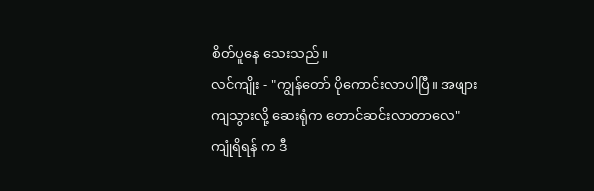စိတ်ပူနေ သေးသည်။
လင်ကျိုး - "ကျွန်တော် ပိုကောင်းလာပါပြီ။ အဖျားကျသွားလို့ ဆေးရုံက တောင်ဆင်းလာတာလေ"
ကျုံရိရန် က ဒီ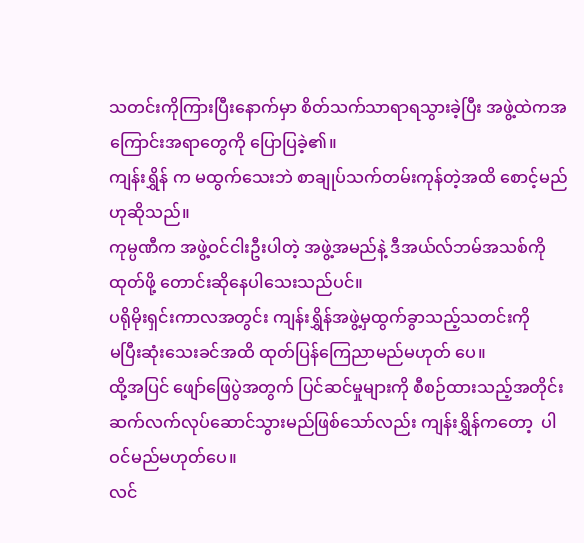သတင်းကိုကြားပြီးနောက်မှာ စိတ်သက်သာရာရသွားခဲ့ပြီး အဖွဲ့ထဲကအကြောင်းအရာတွေကို ပြောပြခဲ့၏။
ကျန်းရွှိန် က မထွက်သေးဘဲ စာချုပ်သက်တမ်းကုန်တဲ့အထိ စောင့်မည်ဟုဆိုသည်။
ကုမ္ပဏီက အဖွဲ့ဝင်ငါးဦးပါတဲ့ အဖွဲ့အမည်နဲ့ ဒီအယ်လ်ဘမ်အသစ်ကို ထုတ်ဖို့ တောင်းဆိုနေပါသေးသည်ပင်။
ပရိုမိုးရှင်းကာလအတွင်း ကျန်းရွှိန်အဖွဲ့မှထွက်ခွာသည့်သတင်းကို
မပြီးဆုံးသေးခင်အထိ ထုတ်ပြန်ကြေညာမည်မဟုတ် ပေ။
ထို့အပြင် ဖျော်ဖြေပွဲအတွက် ပြင်ဆင်မှုများကို စီစဉ်ထားသည့်အတိုင်း ဆက်လက်လုပ်ဆောင်သွားမည်ဖြစ်သော်လည်း ကျန်းရွှိန်ကတော့  ပါဝင်မည်မဟုတ်ပေ။
လင်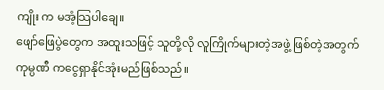ကျိုး က မအံ့သြပါချေ။
ဖျော်ဖြေပွဲတွေက အထူးသဖြင့် သူတို့လို လူကြိုက်များတဲ့အဖွဲ့ ဖြစ်တဲ့အတွက် ကုမ္ပဏီ ကငွေရှာနိုင်အုံးမည်ဖြစ်သည်။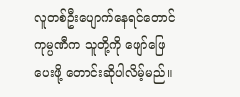လူတစ်ဦးပျောက်နေရင်တောင် ကုမ္ပဏီက သူတို့ကို ဖျော်ဖြေပေးဖို့ တောင်းဆိုပါလိမ့်မည်။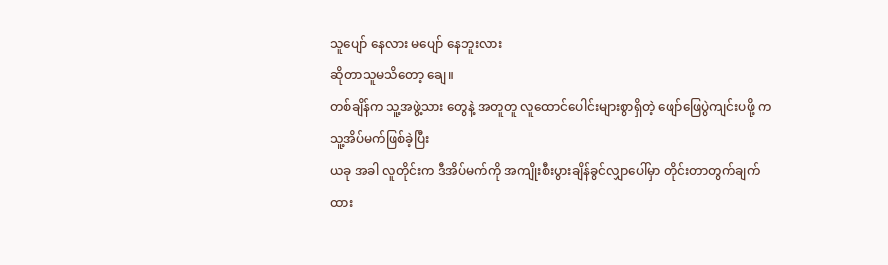သူပျော် နေလား မပျော်‌ နေဘူးလား
ဆိုတာသူမသိတော့ ချေ။
တစ်ချိန်က သူ့အဖွဲ့သား‌ တွေနဲ့ အတူတူ လူထောင်ပေါင်းများစွာရှိတဲ့ ဖျော်ဖြေပွဲကျင်းပဖို့ က သူ့အိပ်မက်ဖြစ်ခဲ့ပြီး
ယခု အခါ လူတိုင်းက ဒီအိပ်မက်ကို အကျိုးစီးပွားချိန်ခွင်လျှာပေါ်မှာ တိုင်းတာတွက်ချက် ထား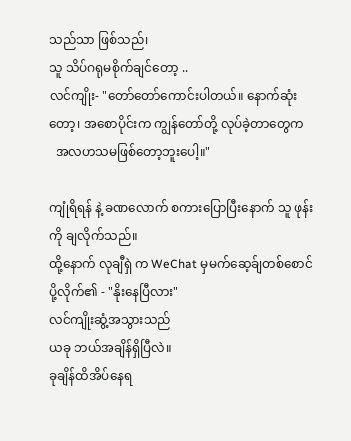သည်သာ ဖြစ်သည်၊
သူ သိပ်ဂရုမစိုက်ချင်တော့ ..
လင်ကျိုး- "တော်တော်ကောင်းပါတယ်။ နောက်ဆုံးတော့၊ အစောပိုင်းက ကျွန်တော်တို့ လုပ်ခဲ့တာတွေက
  အလဟသမဖြစ်တော့ဘူးပေါ့။"

ကျုံရိရန် နဲ့ ခဏလောက် စကားပြောပြီးနောက် သူ ဖုန်းကို ချလိုက်သည်။
ထို့နောက် လုချီရှဲ က WeChat မှမက်ဆေ့ခ်ျတစ်စောင် ပို့လိုက်၏ - "နိုးနေပြီလား"
လင်ကျိုးဆွံ့အသွားသည်
ယခု ဘယ်အချိန်ရှိပြီလဲ။
ခုချိန်ထိအိပ်နေရ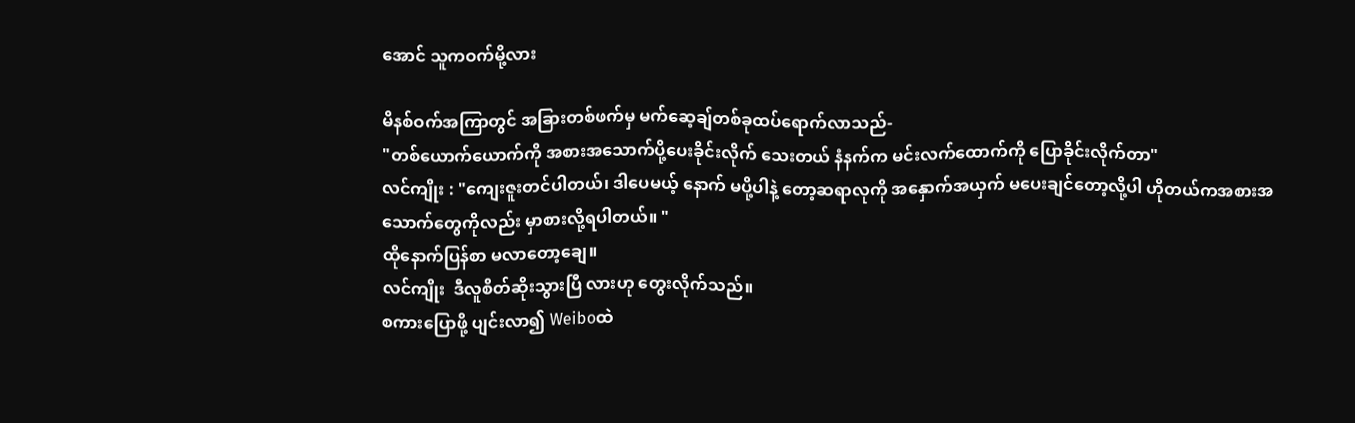အောင် သူကဝက်မို့လား

မိနစ်ဝက်အကြာတွင် အခြားတစ်ဖက်မှ မက်ဆေ့ချ်တစ်ခုထပ်ရောက်လာသည်-
"တစ်ယောက်ယောက်ကို အစားအသောက်ပို့ပေးခိုင်းလိုက်‌ သေးတယ် နံနက်က မင်းလက်ထောက်ကို ပြောခိုင်းလိုက်တာ"
လင်ကျိုး : "ကျေးဇူးတင်ပါတယ်၊ ဒါပေမယ့် နောက် မပို့ပါနဲ့ တော့ဆရာလုကို အနှောက်အယှက် မပေးချင်တော့လို့ပါ ဟိုတယ်ကအစားအသောက်တွေကိုလည်း မှာစားလို့ရပါတယ်။ "
ထိုနောက်ပြန်စာ မလာတော့ချေ။
လင်ကျိုး  ဒီလူစိတ်ဆိုးသွားပြီ လားဟု တွေးလိုက်သည်။
စကားပြောဖို့ ပျင်းလာ၍ Weiboထဲ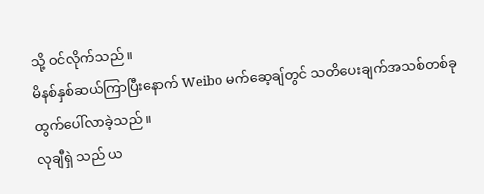သို့ ဝင်လိုက်သည်။
မိနစ်နှစ်ဆယ်ကြာပြီးနောက် Weibo မက်ဆေ့ချ်တွင် သတိပေးချက်အသစ်တစ်ခု ထွက်ပေါ်လာခဲ့သည်။
လုချီရှဲ သည် ယ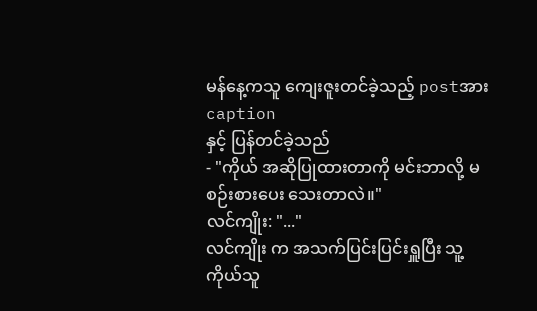မန်နေ့ကသူ ကျေးဇူးတင်ခဲ့သည့် postအား caption
နှင့် ပြန်တင်ခဲ့သည်
- "ကိုယ် အဆိုပြုထားတာကို မင်းဘာလို့ မစဉ်းစားပေး သေးတာလဲ။"
လင်ကျိုး: "..."
လင်ကျိုး က အသက်ပြင်းပြင်းရှူပြီး သူ့ကိုယ်သူ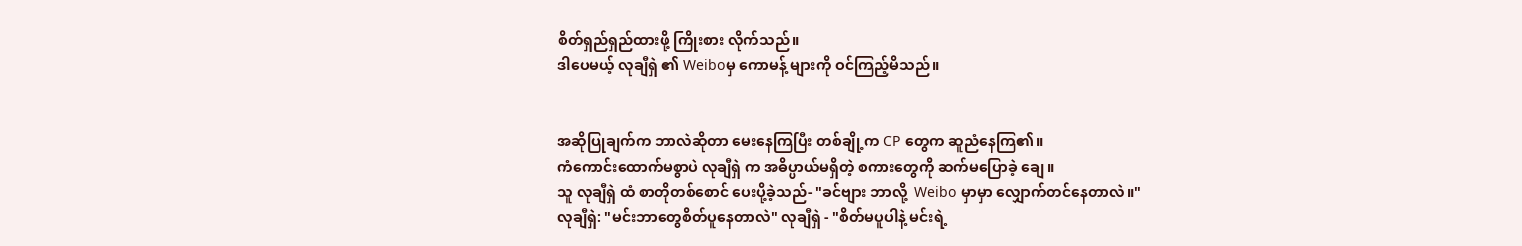စိတ်ရှည်ရှည်ထားဖို့ ကြိုးစား လိုက်သည်။
ဒါပေမယ့် လုချီရှဲ ၏ Weiboမှ ကောမန့် များကို ဝင်ကြည့်မိသည်။


အဆိုပြုချက်က ဘာလဲဆိုတာ မေးနေကြပြီး တစ်ချို့က CP တွေက ဆူညံနေကြ၏။
ကံကောင်းထောက်မစွာပဲ လုချီရှဲ က အဓိပ္ပာယ်မရှိတဲ့ စကားတွေကို ဆက်မပြောခဲ့ ချေ။
သူ လုချီရှဲ ထံ စာတိုတစ်စောင် ပေးပို့ခဲ့သည်- "ခင်ဗျား ဘာလို့  Weibo မှာမှာ လျှောက်တင်နေတာလဲ။"
လုချီရှဲ: "မင်းဘာတွေစိတ်ပူနေတာလဲ" လုချီရှဲ - "စိတ်မပူပါနဲ့ မင်းရဲ့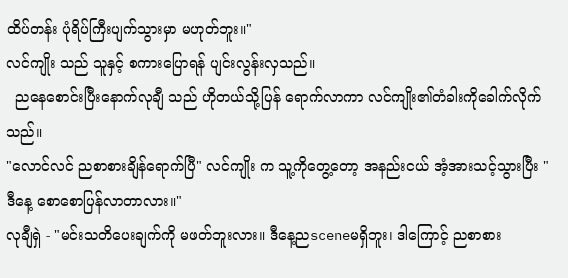ထိပ်တန်း ပုံရိပ်ကြီးပျက်သွားမှာ မဟုတ်ဘူး။"
လင်ကျိုး သည် သူနှင့် စကားပြောရန် ပျင်းလွန်းလှသည်။
  ညနေစောင်းပြီးနောက်လုချီ သည် ဟိုတယ်သို့ပြန် ရောက်လာကာ လင်ကျိုး၏တံခါးကိုခေါက်လိုက်သည်။
"လောင်လင် ညစာစားချိန်ရောက်ပြီ" လင်ကျိုး က သူ့ကိုတွေ့တော့ အနည်းငယ် အံ့အားသင့်သွားပြီး "ဒီနေ့ စောစောပြန်လာတာလား။"
လုချီရှဲ - "မင်းသတိပေးချက်ကို မဖတ်ဘူးလား။ ဒီနေ့ညsceneမရှိဘူး၊ ဒါကြောင့် ညစာစား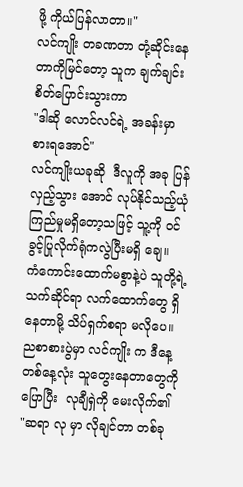ဖို့ ကိုယ်ပြန်လာတာ။"
လင်ကျိုး တခဏတာ တုံ့ဆိုင်းနေတာကိုမြင်တော့ သူက ချက်ချင်းစိတ်ပြောင်းသွားကာ
"ဒါဆို လောင်လင်ရဲ့ အခန်းမှာ စားရအောင်"
လင်ကျိုးယခုဆို  ဒီလူကို အခု ပြန်လှည့်သွား‌ အောင် လုပ်နိုင်သည့်ယုံကြည်မှုမရှိတော့သဖြင့် သူ့ကို ဝင်ခွင့်ပြုလိုက်ရုံကလွဲပြီးမရှိ‌ ချေ။
ကံကောင်းထောက်မစွာနဲ့ပဲ သူတို့ရဲ့ သက်ဆိုင်ရာ လက်ထောက်တွေ ရှိနေတာမို့ သိပ်ရှက်စရာ မလိုပေ။
ညစာစားပွဲမှာ လင်ကျိုး က ဒီနေ့ တစ်နေ့လုံး သူတွေးနေတာတွေကို ပြောပြီး  လုချီရှဲကို မေးလိုက်၏
"ဆရာ လု မှာ လိုချင်တာ တစ်ခု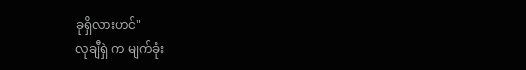ခုရှိလားဟင်"
လုချီရှဲ က မျက်ခုံး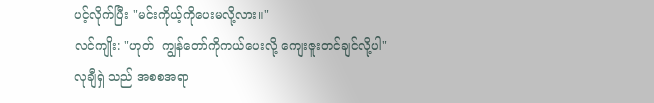ပင့်လိုက်ပြီး "မင်းကိုယ့်ကိုပေးမလို့လား။"
လင်ကျိုး: "ဟုတ်  ကျွန်တော်ကိုကယ်ပေးလို့ ကျေးဇူးတင်ချင်လို့ပါ"
လုချီရှဲ သည် အစစအရာ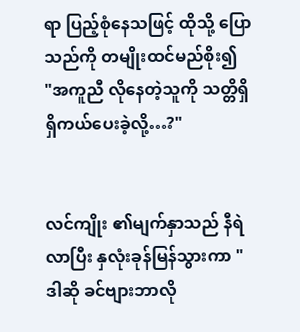ရာ ပြည့်စုံနေသဖြင့် ထိုသို့ ပြောသည်ကို တမျိုးထင်မည်စိုး၍
"အကူညီ လိုနေတဲ့သူကို သတ္တိရှိရှိကယ်ပေးခဲ့လို့…?"


လင်ကျိုး ၏မျက်နှာသည် နီရဲလာပြီး နှလုံးခုန်မြန်သွားကာ "ဒါဆို ခင်ဗျားဘာလို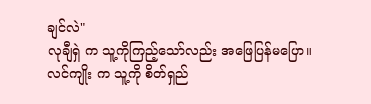ချင်လဲ"
လုချီရှဲ က သူ့ကိုကြည့်သော်လည်း အဖြေပြန်မပြော။
လင်ကျိုး က သူ့ကို စိတ်ရှည်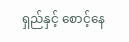ရှည်နှင့် စောင့်နေ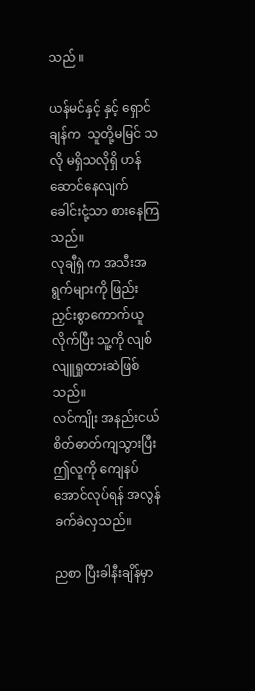သည် ။

ယန်မင်နှင့် နှင့် ရှောင်ချန်က  သူတို့မမြင် သလို မရှိသလိုရှိ ဟန်ဆောင်နေလျက် ခေါင်းငုံ့သာ စားနေကြသည်။
လုချီရှဲ က အသီးအရွက်များကို ဖြည်းညှင်းစွာကောက်ယူလိုက်ပြီး သူ့ကို လျစ်လျူရှုထားဆဲဖြစ်သည်။
လင်ကျိုး အနည်းငယ် စိတ်ဓာတ်ကျသွားပြီး ဤလူကို ကျေနပ် အောင်လုပ်ရန် အလွန်ခက်ခဲလှသည်။

ညစာ ပြီးခါနီးချိန်မှာ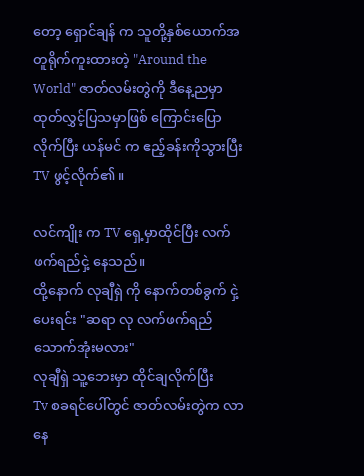တော့ ရှောင်ချန် က သူတို့နှစ်ယောက်အတူရိုက်ကူးထားတဲ့ "Around the World" ဇာတ်လမ်းတွဲကို ဒီနေ့ညမှာ ထုတ်လွှင့်ပြသမှာဖြစ် ကြောင်းပြောလိုက်ပြီး ယန်မင် က ဧည့်ခန်းကိုသွားပြီး TV ဖွင့်လိုက်၏။

လင်ကျိုး က TV ရှေ့မှာထိုင်ပြီး လက်ဖက်ရည်ငှဲ့ နေသည်။
ထို့နောက် လုချီရှဲ ကို နောက်တစ်ခွက် ငှဲ့ပေးရင်း "ဆရာ လု လက်ဖက်ရည်သောက်အုံးမလား"
လုချီရှဲ သူ့ဘေးမှာ ထိုင်ချလိုက်ပြီး
Tv စခရင်ပေါ်တွင် ဇာတ်လမ်းတွဲက လာနေ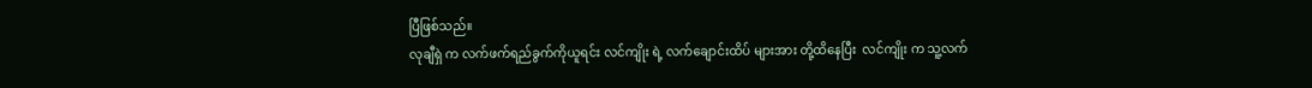ပြီဖြစ်သည်။
လုချီရှဲ က လက်ဖက်ရည်ခွက်ကိုယူရင်း လင်ကျိုး ရဲ့ လက်ချောင်းထိပ် များအား တို့ထိနေပြီး  လင်ကျိုး က သူ့လက်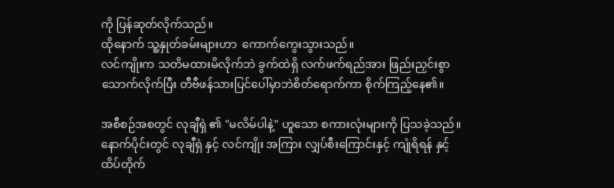ကို ပြန်ဆုတ်လိုက်သည်။
ထိုနောက် သူ့နှုတ်ခမ်းများဟာ  ကောက်ကွေးသွားသည်။
လင်ကျိုးက သတိမထားမိလိုက်ဘဲ ခွက်ထဲရှိ လက်ဖက်ရည်အား ဖြည်းညှင်းစွာ သောက်လိုက်ပြီး တီဗီဖန်သားပြင်ပေါ်မှာဘဲစိတ်ရောက်ကာ စိုက်ကြည့်နေ၏။

အစီစဉ်အစတွင် လုချီရှဲ ၏ "မလိမ်ပါနဲ့" ဟူသော စကားလုံးများကို ပြသခဲ့သည်။
နောက်ပိုင်းတွင် လုချီရှဲ နှင့် လင်ကျိုး အကြား လျှပ်စီးကြောင်းနှင့် ကျုံရိရန် နှင့် ထိပ်တိုက်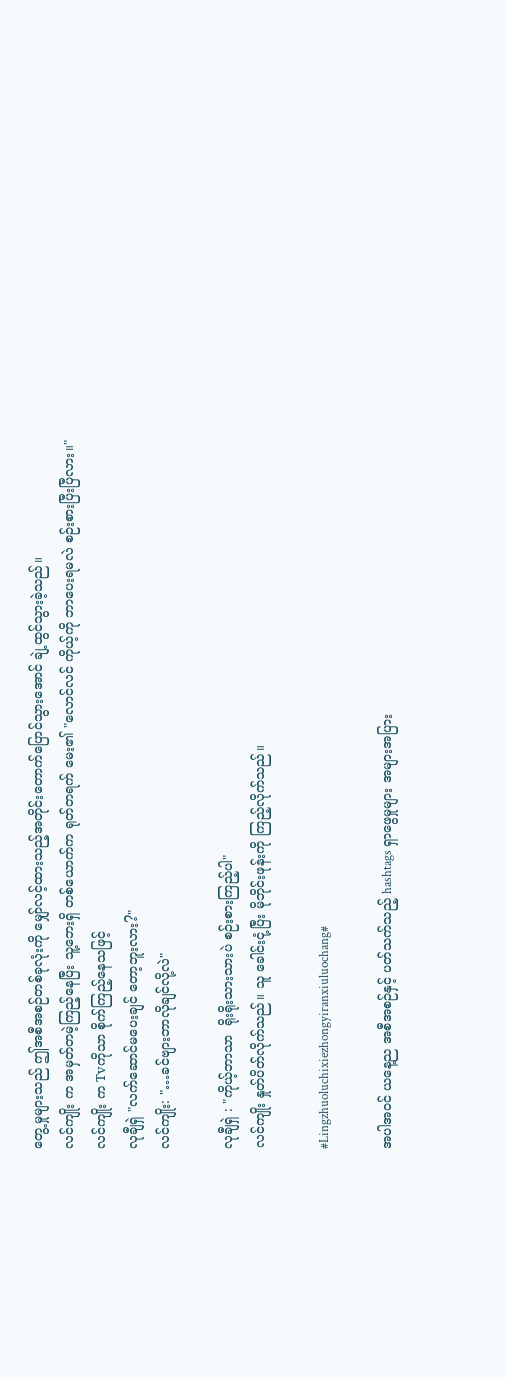တွေ့မှုများသည် ဤအစီအစဉ်တစ်ခုလုံးကို မျှော်လင့်ထားသည့်အတိုင်းတောက်ပြောင်သွားအောင် ချဲ့ထွင်သွားခဲ့သည်။
လင်ကျိုး က အမှတ်တမဲ့ကြည့်နေပြီး သူ့ဘေးရှိ တစ်ယောက်က ရုတ်တရက် မေး၏ "လောင်လင် ကိုယ့်ကို ဘာပေးရမလဲ စဉ်းစားပြီးပြီလား။"
လင်ကျိုး က Tvကိုသာ စိုက်ကြည့်နေသဖြင့်
လုချီရှဲ "လက်ဆောင်မပေးချင် တော့ဘူးလား?"
လင်ကျိုး: "…ခင်ဗျားဘာလိုချင်လို့လဲ"

လုချီရှဲ : "ကိုယ့်ဘာသာ  ရိုးရိုးသားသားပဲ စဉ်းစားကြည့်ပါ"
လင်ကျိုး နှုတ်ပိတ်လိုက်သည်။ သူ ခေါင်းငုံ့ပြီး မိုဘိုင်းဖုန်းကို ကြည့်လိုက်သည်။

#Lingzhuoluchixiezhongyiranxiuluochang#

အပါအဝင် ယနေ့ည အစီအစဉ်နှင့် ပတ်သက်သည့် hashtags ရှာဖွေမှုများ အများအပြား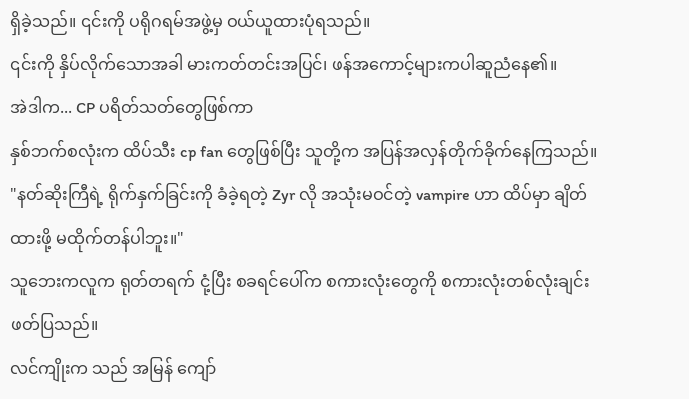ရှိခဲ့သည်။ ၎င်းကို ပရိုဂရမ်အဖွဲ့မှ ဝယ်ယူထားပုံရသည်။
၎င်းကို နှိပ်လိုက်သောအခါ မားကတ်တင်းအပြင်၊ ဖန်အကောင့်များကပါဆူညံနေ၏။
အဲဒါက... CP ပရိတ်သတ်တွေဖြစ်ကာ
နှစ်ဘက်စလုံးက ထိပ်သီး cp fan တွေဖြစ်ပြီး သူတို့က အပြန်အလှန်တိုက်ခိုက်နေကြသည်။
"နတ်ဆိုးကြီရဲ့ ရိုက်နှက်ခြင်းကို ခံခဲ့ရတဲ့ Zyr လို အသုံးမဝင်တဲ့ vampire ဟာ ထိပ်မှာ ချိတ်ထားဖို့ မထိုက်တန်ပါဘူး။"
သူဘေးကလူက ရုတ်တရက် ငုံ့ပြီး စခရင်ပေါ်က စကားလုံးတွေကို စကားလုံးတစ်လုံးချင်း ဖတ်ပြသည်။
လင်ကျိုးက သည် အမြန် ကျော်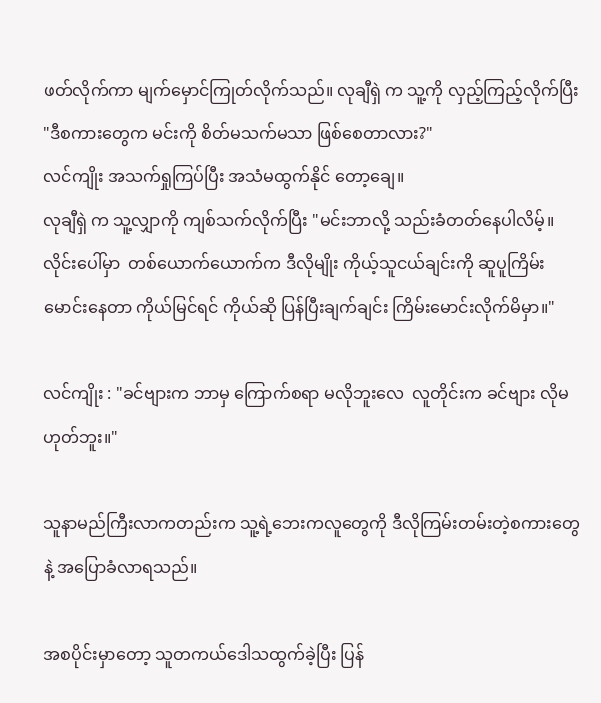ဖတ်လိုက်ကာ မျက်မှောင်ကြုတ်လိုက်သည်။ လုချီရှဲ က သူ့ကို လှည့်ကြည့်လိုက်ပြီး
"ဒီစကားတွေက မင်းကို စိတ်မသက်မသာ ဖြစ်စေတာလား?"
လင်ကျိုး အသက်ရှုကြပ်ပြီး အသံမထွက်နိုင် တော့ချေ။
လုချီရှဲ က သူ့လျှာကို ကျစ်သက်လိုက်ပြီး "မင်းဘာလို့ သည်းခံတတ်နေပါလိမ့်။ လိုင်းပေါ်မှာ  တစ်ယောက်ယောက်က ဒီလိုမျိုး ကိုယ့်သူငယ်ချင်းကို ဆူပူကြိမ်းမောင်းနေတာ ကိုယ်မြင်ရင် ကိုယ်ဆို ပြန်ပြီးချက်ချင်း ကြိမ်းမောင်းလိုက်မိမှာ။"

လင်ကျိုး : "ခင်ဗျားက ဘာမှ ကြောက်စရာ မလိုဘူးလေ  လူတိုင်းက ခင်ဗျား လိုမဟုတ်ဘူး။"

သူနာမည်ကြီးလာကတည်းက သူ့ရဲ့ဘေးကလူတွေကို ဒီလိုကြမ်းတမ်းတဲ့စကားတွေ နဲ့ အပြောခံလာရသည်။

အစပိုင်းမှာတော့ သူတကယ်ဒေါသထွက်ခဲ့ပြီး ပြန်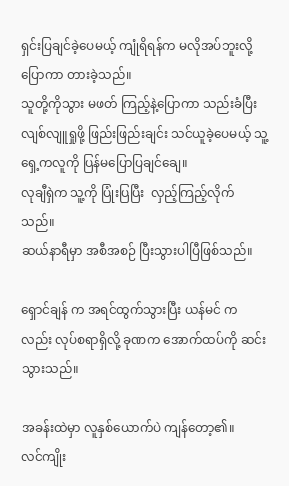ရှင်းပြချင်ခဲ့ပေမယ့် ကျုံရိရန်က မလိုအပ်ဘူးလို့ပြောကာ တားခဲ့သည်။
သူတို့ကိုသွား မဖတ် ကြည့်နဲ့ပြောကာ သည်းခံပြီး လျစ်လျူရှုဖို့ ဖြည်းဖြည်းချင်း သင်ယူခဲ့ပေမယ့် သူ့ရှေ့ကလူကို ပြန်မပြောပြချင်ချေ။
လုချီရှဲက သူ့ကို ပြုံးပြပြီး  လှည့်ကြည့်လိုက်သည်။
ဆယ်နာရီမှာ အစီအစဉ် ပြီးသွားပါပြီဖြစ်သည်။

ရှောင်ချန် က အရင်ထွက်သွားပြီး ယန်မင် ကလည်း လုပ်စရာရှိလို့ ခုဏက အောက်ထပ်ကို ဆင်းသွားသည်။

အခန်းထဲမှာ လူနှစ်ယောက်ပဲ ကျန်တော့၏။
လင်ကျိုး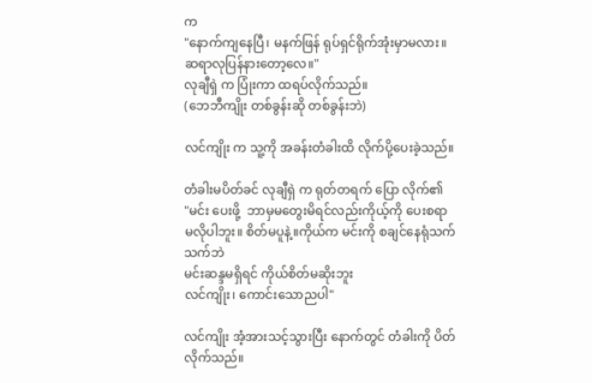က
"နောက်ကျနေပြီ၊ မနက်ဖြန် ရုပ်ရှင်ရိုက်အုံးမှာမလား။ ဆရာလုပြန်နားတော့လေ။"
လုချီရှဲ က ပြုံးကာ ထရပ်လိုက်သည်။
(ဘေဘီကျိုး တစ်ခွန်းဆို တစ်ခွန်းဘဲ)

လင်ကျိုး က သူ့ကို အခန်းတံခါးထိ လိုက်ပို့ပေးခဲ့သည်။

တံခါးမပိတ်ခင် လုချီရှဲ က ရုတ်တရက် ပြော လိုက်၏
"မင်း ပေးဖို့  ဘာမှမတွေးမိရင်လည်းကိုယ့်ကို ပေးစရာ မလိုပါဘူး။ စိတ်မပူနဲ့။ကိုယ်က မင်းကို စချင်နေရုံသက်သက်ဘဲ
မင်းဆန္ဒမရှိရင် ကိုယ်စိတ်မဆိုးဘူး
လင်ကျိုး၊ ကောင်းသောညပါ"

လင်ကျိုး အံ့အားသင့်သွားပြီး နောက်တွင် တံခါးကို ပိတ်လိုက်သည်။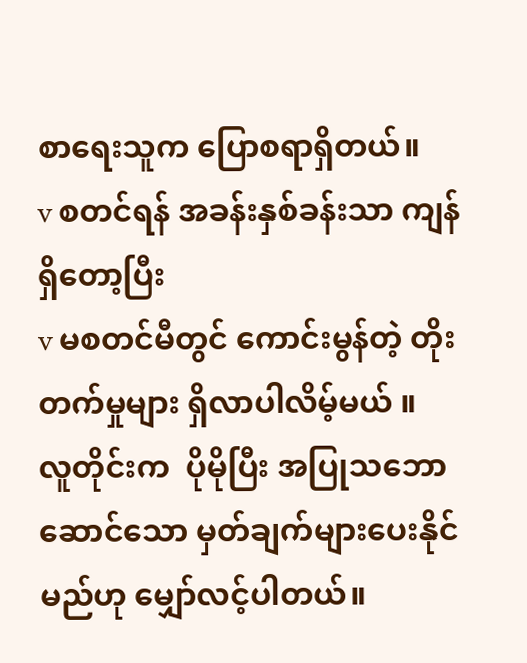စာရေးသူက ပြောစရာရှိတယ်။
v စတင်ရန် အခန်းနှစ်ခန်းသာ ကျန်ရှိတော့ပြီး
v မစတင်မီတွင် ကောင်းမွန်တဲ့ တိုးတက်မှုများ ရှိလာပါလိမ့်မယ် ။
လူတိုင်းက  ပိုမိုပြီး အပြုသဘောဆောင်သော မှတ်ချက်များပေးနိုင်မည်ဟု မျှော်လင့်ပါတယ်။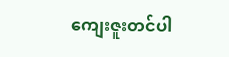ကျေးဇူးတင်ပါ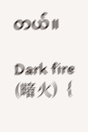တယ်။

Dark fire (暗火)  {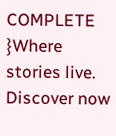COMPLETE }Where stories live. Discover now